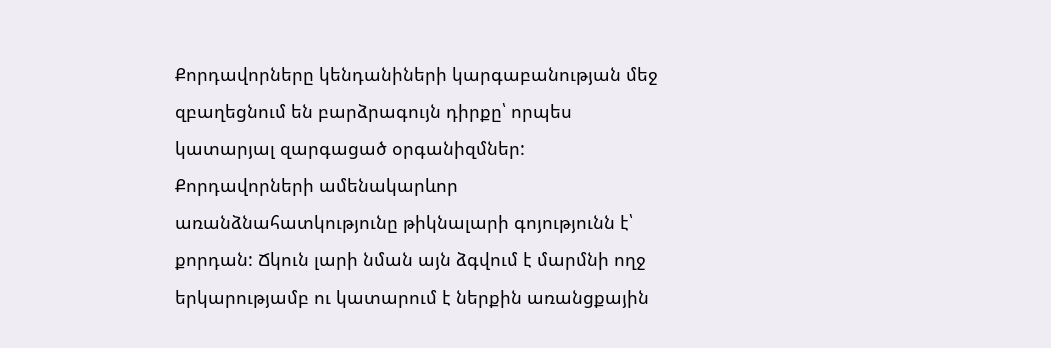Քորդավորները կենդանիների կարգաբանության մեջ զբաղեցնում են բարձրագույն դիրքը՝ որպես կատարյալ զարգացած օրգանիզմներ: Քորդավորների ամենակարևոր առանձնահատկությունը թիկնալարի գոյությունն է՝ քորդան: Ճկուն լարի նման այն ձգվում է մարմնի ողջ երկարությամբ ու կատարում է ներքին առանցքային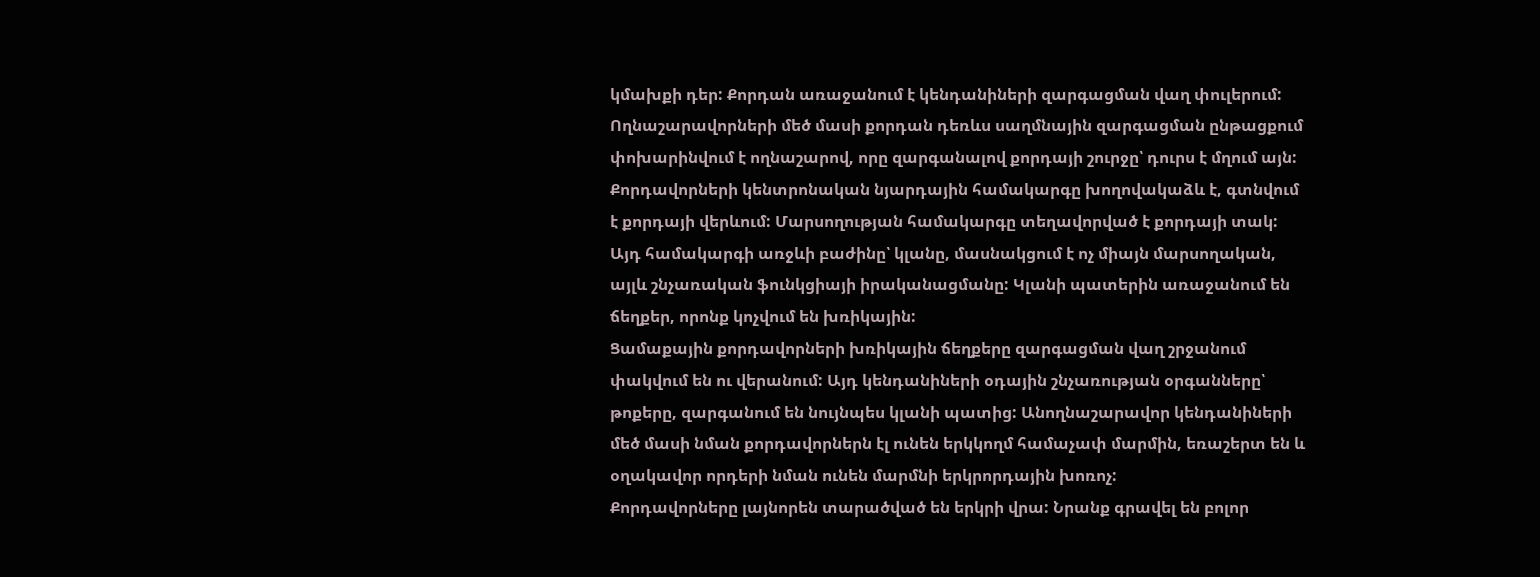կմախքի դեր: Քորդան առաջանում է կենդանիների զարգացման վաղ փուլերում: Ողնաշարավորների մեծ մասի քորդան դեռևս սաղմնային զարգացման ընթացքում փոխարինվում է ողնաշարով, որը զարգանալով քորդայի շուրջը՝ դուրս է մղում այն:
Քորդավորների կենտրոնական նյարդային համակարգը խողովակաձև է, գտնվում է քորդայի վերևում: Մարսողության համակարգը տեղավորված է քորդայի տակ: Այդ համակարգի առջևի բաժինը՝ կլանը, մասնակցում է ոչ միայն մարսողական, այլև շնչառական ֆունկցիայի իրականացմանը: Կլանի պատերին առաջանում են ճեղքեր, որոնք կոչվում են խռիկային:
Ցամաքային քորդավորների խռիկային ճեղքերը զարգացման վաղ շրջանում փակվում են ու վերանում: Այդ կենդանիների օդային շնչառության օրգանները՝ թոքերը, զարգանում են նույնպես կլանի պատից: Անողնաշարավոր կենդանիների մեծ մասի նման քորդավորներն էլ ունեն երկկողմ համաչափ մարմին, եռաշերտ են և օղակավոր որդերի նման ունեն մարմնի երկրորդային խոռոչ:
Քորդավորները լայնորեն տարածված են երկրի վրա: Նրանք գրավել են բոլոր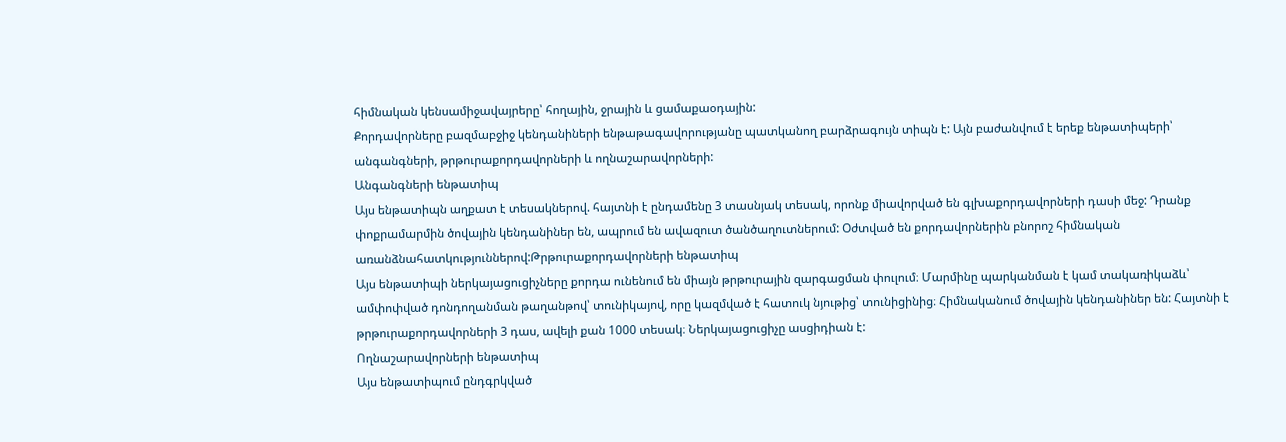հիմնական կենսամիջավայրերը՝ հողային, ջրային և ցամաքաօդային:
Քորդավորները բազմաբջիջ կենդանիների ենթաթագավորությանը պատկանող բարձրագույն տիպն է: Այն բաժանվում է երեք ենթատիպերի՝ անգանգների, թրթուրաքորդավորների և ողնաշարավորների:
Անգանգների ենթատիպ
Այս ենթատիպն աղքատ է տեսակներով. հայտնի է ընդամենը 3 տասնյակ տեսակ, որոնք միավորված են գլխաքորդավորների դասի մեջ: Դրանք փոքրամարմին ծովային կենդանիներ են, ապրում են ավազուտ ծանծաղուտներում: Օժտված են քորդավորներին բնորոշ հիմնական առանձնահատկություններով:Թրթուրաքորդավորների ենթատիպ
Այս ենթատիպի ներկայացուցիչները քորդա ունենում են միայն թրթուրային զարգացման փուլում։ Մարմինը պարկանման է կամ տակառիկաձև՝ ամփոփված դոնդողանման թաղանթով՝ տունիկայով, որը կազմված է հատուկ նյութից՝ տունիցինից։ Հիմնականում ծովային կենդանիներ են: Հայտնի է թրթուրաքորդավորների 3 դաս, ավելի քան 1000 տեսակ։ Ներկայացուցիչը ասցիդիան է:
Ողնաշարավորների ենթատիպ
Այս ենթատիպում ընդգրկված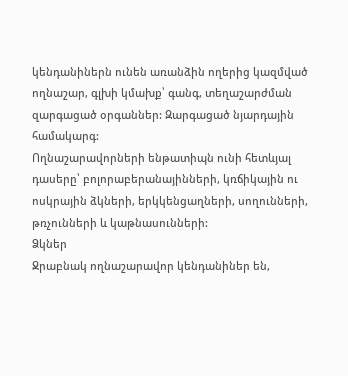կենդանիներն ունեն առանձին ողերից կազմված ողնաշար, գլխի կմախք՝ գանգ, տեղաշարժման զարգացած օրգաններ: Զարգացած նյարդային համակարգ:
Ողնաշարավորների ենթատիպն ունի հետևյալ դասերը՝ բոլորաբերանայինների, կռճիկային ու ոսկրային ձկների, երկկենցաղների, սողունների, թռչունների և կաթնասունների:
Ձկներ
Ջրաբնակ ողնաշարավոր կենդանիներ են,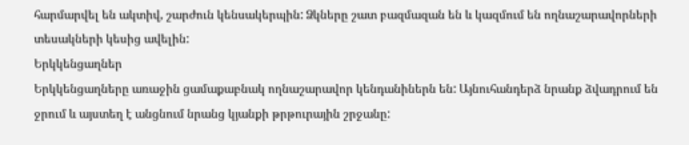հարմարվել են ակտիվ, շարժուն կենսակերպին: Ձկները շատ բազմազան են և կազմում են ողնաշարավորների տեսակների կեսից ավելին:
Երկկենցաղներ
Երկկենցաղները առաջին ցամաքաբնակ ողնաշարավոր կենդանիներն են: Այնուհանդերձ նրանք ձվադրում են ջրում և այստեղ է անցնում նրանց կյանքի թրթուրային շրջանը: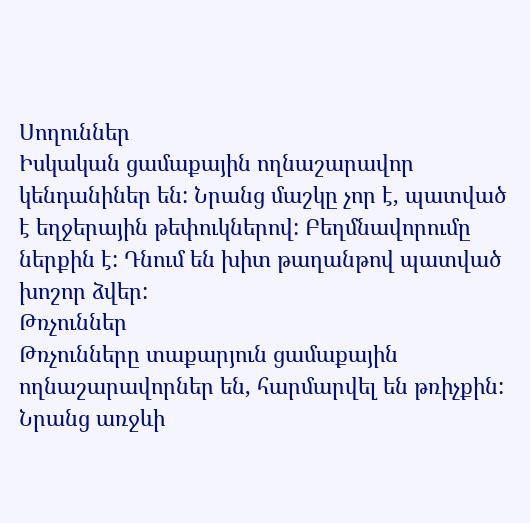Սողուններ
Իսկական ցամաքային ողնաշարավոր կենդանիներ են: Նրանց մաշկը չոր է, պատված է եղջերային թեփուկներով: Բեղմնավորումը ներքին է: Դնում են խիտ թաղանթով պատված խոշոր ձվեր:
Թռչուններ
Թռչունները տաքարյուն ցամաքային ողնաշարավորներ են, հարմարվել են թռիչքին: Նրանց առջևի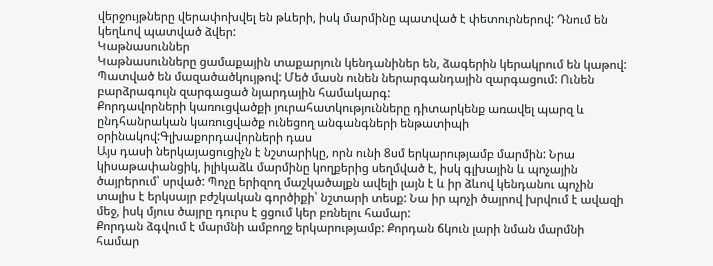վերջույթները վերափոխվել են թևերի, իսկ մարմինը պատված է փետուրներով: Դնում են կեղևով պատված ձվեր:
Կաթնասուններ
Կաթնասունները ցամաքային տաքարյուն կենդանիներ են, ձագերին կերակրում են կաթով: Պատված են մազածածկույթով: Մեծ մասն ունեն ներարգանդային զարգացում: Ունեն բարձրագույն զարգացած նյարդային համակարգ:
Քորդավորների կառուցվածքի յուրահատկությունները դիտարկենք առավել պարզ և ընդհանրական կառուցվածք ունեցող անգանգների ենթատիպի օրինակով:Գլխաքորդավորների դաս
Այս դասի ներկայացուցիչն է նշտարիկը, որն ունի 8սմ երկարությամբ մարմին: Նրա կիսաթափանցիկ, իլիկաձև մարմինը կողքերից սեղմված է, իսկ գլխային և պոչային ծայրերում՝ սրված: Պոչը երիզող մաշկածալքն ավելի լայն է և իր ձևով կենդանու պոչին տալիս է երկսայր բժշկական գործիքի՝ նշտարի տեսք: Նա իր պոչի ծայրով խրվում է ավազի մեջ, իսկ մյուս ծայրը դուրս է ցցում կեր բռնելու համար:
Քորդան ձգվում է մարմնի ամբողջ երկարությամբ: Քորդան ճկուն լարի նման մարմնի համար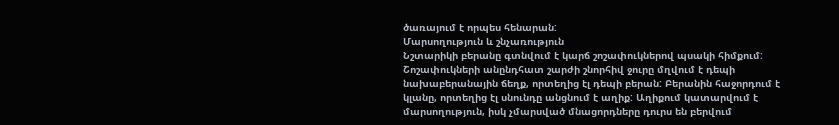ծառայում է որպես հենարան:
Մարսողություն և շնչառություն
Նշտարիկի բերանը գտնվում է կարճ շոշափուկներով պսակի հիմքում: Շոշափուկների անընդհատ շարժի շնորհիվ ջուրը մղվում է դեպի նախաբերանային ճեղք, որտեղից էլ դեպի բերան: Բերանին հաջորդում է կլանը, որտեղից էլ սնունդը անցնում է աղիք: Աղիքում կատարվում է մարսողություն, իսկ չմարսված մնացորդները դուրս են բերվում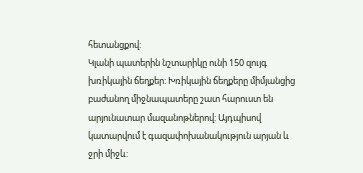հետանցքով:
Կլանի պատերին նշտարիկը ունի 150 զույգ խռիկային ճեղքեր: Խռիկային ճեղքերը միմյանցից բաժանող միջնապատերը շատ հարուստ են արյունատար մազանոթներով: Այդպիսով կատարվում է գազափոխանակություն արյան և ջրի միջև: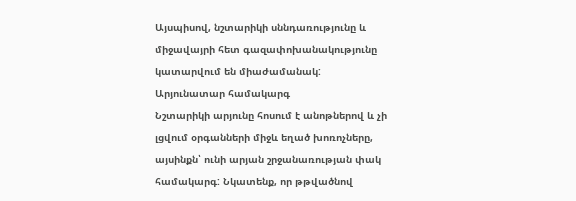Այսպիսով, նշտարիկի սննդառությունը և միջավայրի հետ գազափոխանակությունը կատարվում են միաժամանակ:
Արյունատար համակարգ
Նշտարիկի արյունը հոսում է անոթներով և չի լցվում օրգանների միջև եղած խոռոչները, այսինքն՝ ունի արյան շրջանառության փակ համակարգ: Նկատենք, որ թթվածնով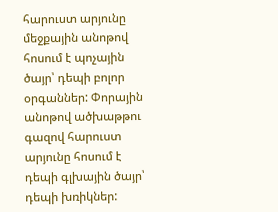հարուստ արյունը մեջքային անոթով հոսում է պոչային ծայր՝ դեպի բոլոր օրգաններ: Փորային անոթով ածխաթթու գազով հարուստ արյունը հոսում է դեպի գլխային ծայր՝ դեպի խռիկներ: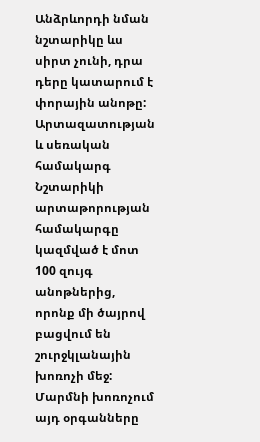Անձրևորդի նման նշտարիկը ևս սիրտ չունի, դրա դերը կատարում է փորային անոթը:
Արտազատության և սեռական համակարգ
Նշտարիկի արտաթորության համակարգը կազմված է մոտ 100 զույգ անոթներից, որոնք մի ծայրով բացվում են շուրջկլանային խոռոչի մեջ: Մարմնի խոռոչում այդ օրգանները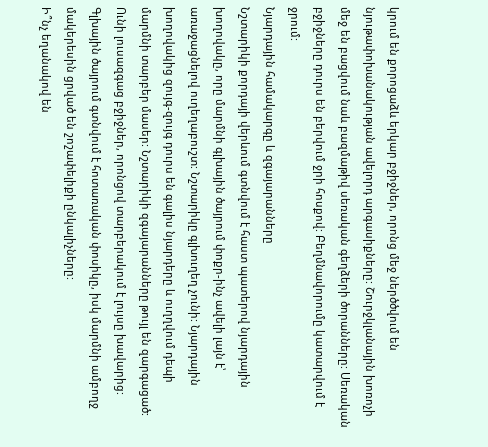կրում են քորոցաձև երկար բջիջներ, որոնց մեջ ներծծվում են նյութափոխանակության ավելորդ արգասիքները: Շուրջկլանային խոռոչի մեջ են բացվում նաև բազմաթիվ սեռական գեղձերի ծորանները: Սեռական բջիջները դուրս են բերվում ջրի հոսքով: Բեղմնավորումը կատարվում է ջրում:
Նյարդային համակարգը և զգայարանները
Նշտարիկի քորդայի վերևում գտնվում է հաստ պատերով նյարդային խողովակը, որը մարմնի գլխային ծայրում փոքր-ինչ ավելի լայն է՝ առաջացնելով ուղեղաբուշտ: Նշտարիկը գլխուղեղ չունի: Նյարդային խողովակից զույգ-զույգ դուրս են գալիս նյարդերը և ուղղվում դեպի մարմնի տարբեր մասեր: Նշտարիկի զգայարանները թույլ են զարգացած: Ունի լուսազգաց բջիջներ, որոնցով տարբերակում է լույսը խավարից: Գլխային ծայրում գտնվում է հոտառական փոսիկը, իսկ մարմնի ամբողջ մակերեսին ցրված են շոշափելիքի ընկալիչները:
Ի՞նչ եղանակով են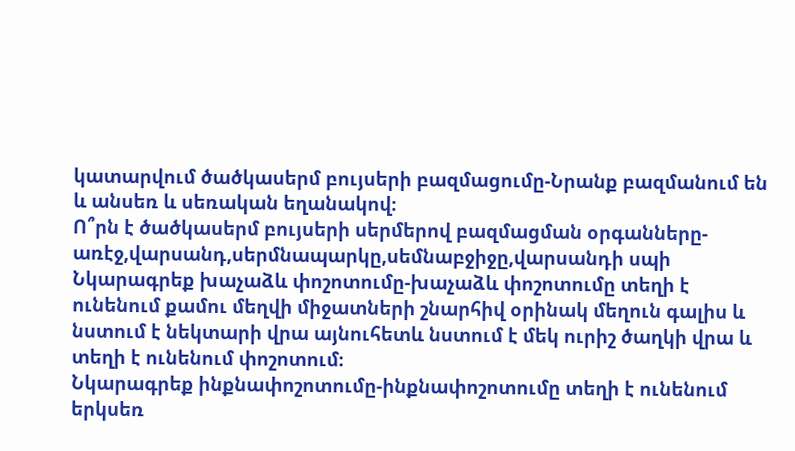կատարվում ծածկասերմ բույսերի բազմացումը-Նրանք բազմանում են և անսեռ և սեռական եղանակով։
Ո՞րն է ծածկասերմ բույսերի սերմերով բազմացման օրգանները-առէջ,վարսանդ,սերմնապարկը,սեմնաբջիջը,վարսանդի սպի
Նկարագրեք խաչաձև փոշոտումը-խաչաձև փոշոտումը տեղի է ունենում քամու մեղվի միջատների շնարհիվ օրինակ մեղուն գալիս և նստում է նեկտարի վրա այնուհետև նստում է մեկ ուրիշ ծաղկի վրա և տեղի է ունենում փոշոտում։
Նկարագրեք ինքնափոշոտումը-ինքնափոշոտումը տեղի է ունենում երկսեռ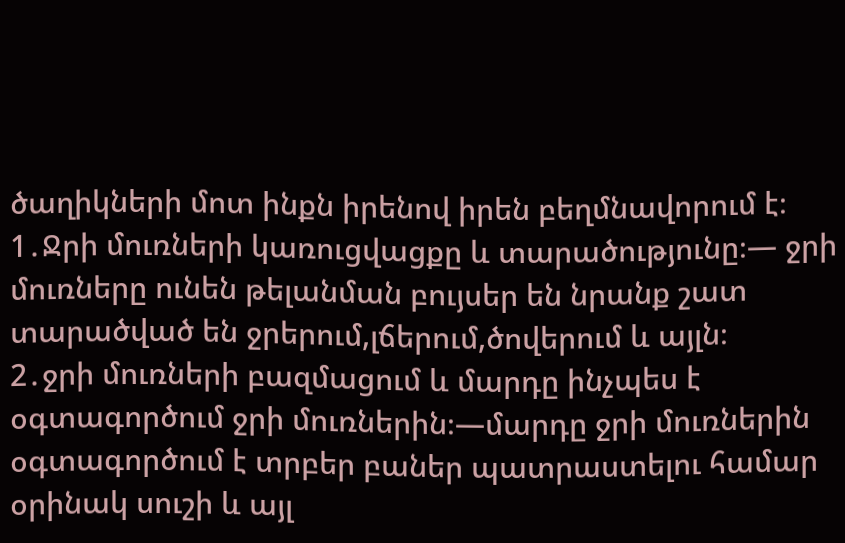ծաղիկների մոտ ինքն իրենով իրեն բեղմնավորում է։
1․Ջրի մուռների կառուցվացքը և տարածությունը։— ջրի մուռները ունեն թելանման բույսեր են նրանք շատ տարածված են ջրերում,լճերում,ծովերում և այլն։
2․ջրի մուռների բազմացում և մարդը ինչպես է օգտագործում ջրի մուռներին։—մարդը ջրի մուռներին օգտագործում է տրբեր բաներ պատրաստելու համար օրինակ սուշի և այլ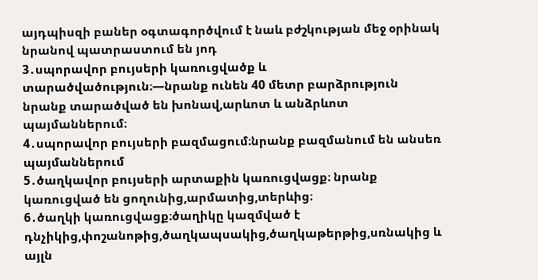այդպիսզի բաներ օգտագործվում է նաև բժշկության մեջ օրինակ նրանով պատրաստում են յոդ
3․սպորավոր բույսերի կառուցվածք և տարածվածություն։—նրանք ունեն 40 մետր բարձրություն նրանք տարածված են խոնավ,արևոտ և անձրևոտ պայմաններում։
4․սպորավոր բույսերի բազմացում։նրանք բազմանում են անսեռ պայմաններում
5․ծաղկավոր բույսերի արտաքին կառուցվացք։ նրանք կառուցված են ցողունից,արմատից,տերևից։
6․ծաղկի կառուցվացք։ծաղիկը կազմված է դնչիկից,փոշանոթից,ծաղկապսակից,ծաղկաթերթից,սռնակից և այլն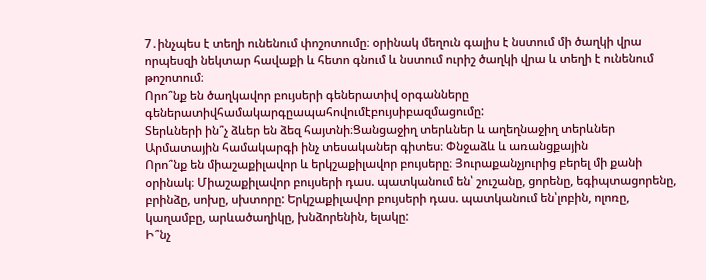7․ինչպես է տեղի ունենում փոշոտումը։ օրինակ մեղուն գալիս է նստում մի ծաղկի վրա որպեսզի նեկտար հավաքի և հետո գնում և նստում ուրիշ ծաղկի վրա և տեղի է ունենում թոշոտում։
Որո՞նք են ծաղկավոր բույսերի գեներատիվ օրգանները գեներատիվհամակարգըապահովումէբույսիբազմացումը:
Տերևների ին՞չ ձևեր են ձեզ հայտնի։Ցանցաջիղ տերևներ և աղեղնաջիղ տերևներ
Արմատային համակարգի ինչ տեսականեր գիտես։ Փնջաձև և առանցքային
Որո՞նք են միաշաքիլավոր և երկշաքիլավոր բույսերը։ Յուրաքանչյուրից բերել մի քանի օրինակ։ Միաշաքիլավոր բույսերի դաս. պատկանում են՝ շուշանը, ցորենը, եգիպտացորենը, բրինձը, սոխը, սխտորը: Երկշաքիլավոր բույսերի դաս. պատկանում են՝լոբին, ոլոռը, կաղամբը, արևածաղիկը, խնձորենին, ելակը:
Ի՞նչ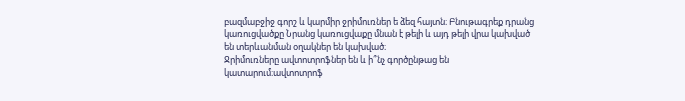բազմաբջիջ գորշ և կարմիր ջրիմուռներ ե ձեզ հայտն։ Բնութագրեք դրանց կառուցվածքը Նրանց կառուցվաքը մնան է թելի և այդ թելի վրա կախված են տերևանման օղակներ են կախված։
Ջրիմուռները ավտոտրոֆներ են և ի՞նչ գործընթաց են կատարում։ավտոտրոֆ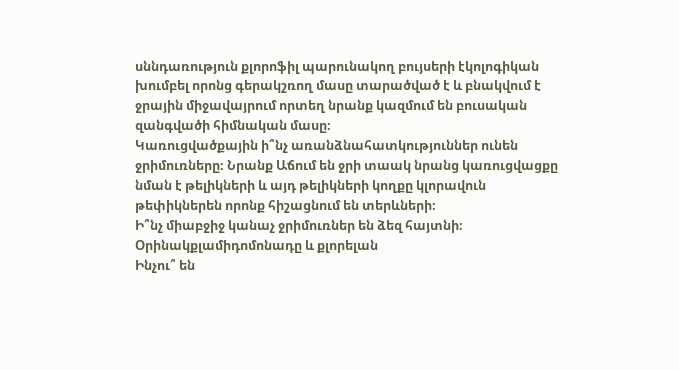սննդառություն քլորոֆիլ պարունակող բույսերի էկոլոգիկան խումբել որոնց գերակշռող մասը տարածված է և բնակվում է ջրային միջավայրում որտեղ նրանք կազմում են բուսական զանգվածի հիմնական մասը։
Կառուցվածքային ի՞նչ առանձնահատկություններ ունեն ջրիմուռները։ Նրանք Աճում են ջրի տաակ նրանց կառուցվացքը նման է թելիկների և այդ թելիկների կողքը կլորավուն թեփիկներեն որոնք հիշացնում են տերևների։
Ի՞նչ միաբջիջ կանաչ ջրիմուռներ են ձեզ հայտնի։ Օրինակքլամիդոմոնադը և քլորելան
Ինչու՞ են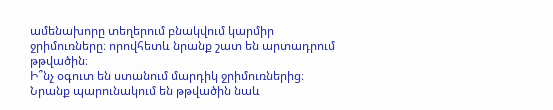ամենախորը տեղերում բնակվում կարմիր ջրիմուռները։ որովհետև նրանք շատ են արտադրում թթվածին։
Ի՞նչ օգուտ են ստանում մարդիկ ջրիմուռներից։ Նրանք պարունակում են թթվածին նաև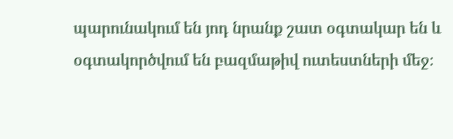պարունակում են յոդ նրանք շատ օգտակար են և օգտակործվում են բազմաթիվ ուտեստների մեջ։